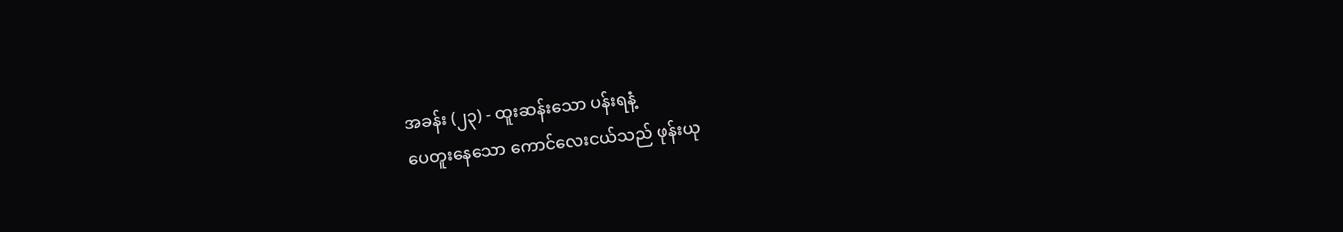အခန်း (၂၃) - ထူးဆန်းသော ပန်းရနံ့
ပေတူးနေသော ကောင်လေးငယ်သည် ဖုန်းယု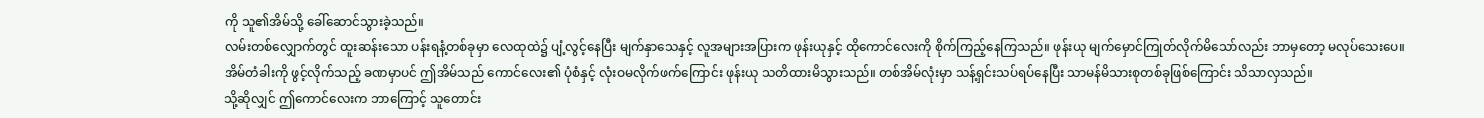ကို သူ၏အိမ်သို့ ခေါ်ဆောင်သွားခဲ့သည်။
လမ်းတစ်လျှောက်တွင် ထူးဆန်းသော ပန်းရနံ့တစ်ခုမှာ လေထုထဲ၌ ပျံ့လွင့်နေပြီး မျက်နှာသေနှင့် လူအများအပြားက ဖုန်းယုနှင့် ထိုကောင်လေးကို စိုက်ကြည့်နေကြသည်။ ဖုန်းယု မျက်မှောင်ကြုတ်လိုက်မိသော်လည်း ဘာမှတော့ မလုပ်သေးပေ။
အိမ်တံခါးကို ဖွင့်လိုက်သည့် ခဏမှာပင် ဤအိမ်သည် ကောင်လေး၏ ပုံစံနှင့် လုံးဝမလိုက်ဖက်ကြောင်း ဖုန်းယု သတိထားမိသွားသည်။ တစ်အိမ်လုံးမှာ သန့်ရှင်းသပ်ရပ်နေပြီး သာမန်မိသားစုတစ်ခုဖြစ်ကြောင်း သိသာလှသည်။
သို့ဆိုလျှင် ဤကောင်လေးက ဘာကြောင့် သူတောင်း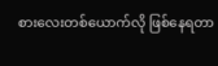စားလေးတစ်ယောက်လို ဖြစ်နေရတာ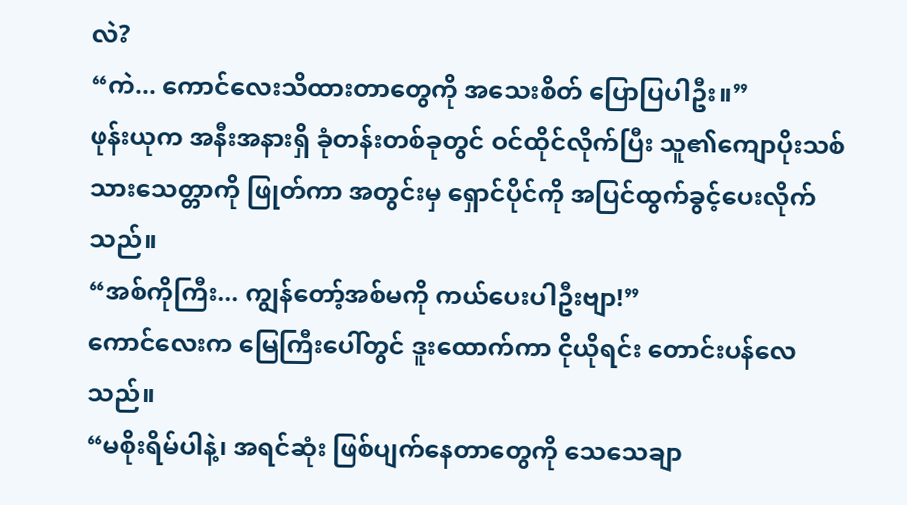လဲ?
“ကဲ... ကောင်လေးသိထားတာတွေကို အသေးစိတ် ပြောပြပါဦး။”
ဖုန်းယုက အနီးအနားရှိ ခုံတန်းတစ်ခုတွင် ဝင်ထိုင်လိုက်ပြီး သူ၏ကျောပိုးသစ်သားသေတ္တာကို ဖြုတ်ကာ အတွင်းမှ ရှောင်ပိုင်ကို အပြင်ထွက်ခွင့်ပေးလိုက်သည်။
“အစ်ကိုကြီး... ကျွန်တော့်အစ်မကို ကယ်ပေးပါဦးဗျာ!”
ကောင်လေးက မြေကြီးပေါ်တွင် ဒူးထောက်ကာ ငိုယိုရင်း တောင်းပန်လေသည်။
“မစိုးရိမ်ပါနဲ့၊ အရင်ဆုံး ဖြစ်ပျက်နေတာတွေကို သေသေချာ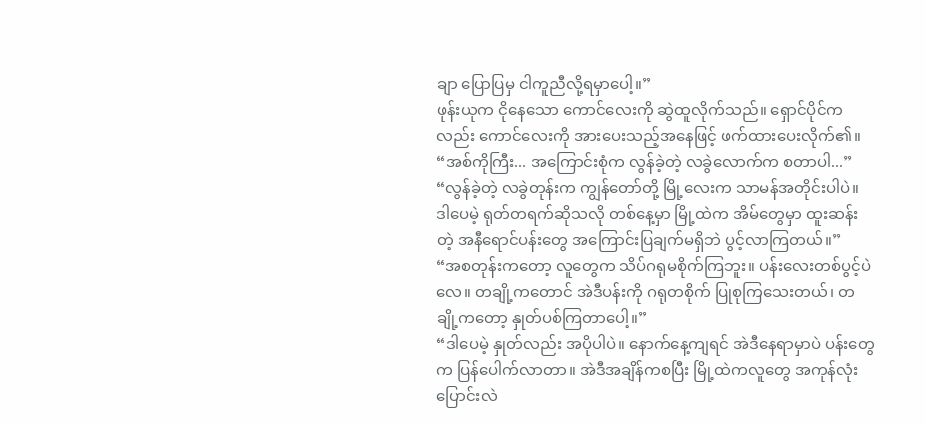ချာ ပြောပြမှ ငါကူညီလို့ရမှာပေါ့။”
ဖုန်းယုက ငိုနေသော ကောင်လေးကို ဆွဲထူလိုက်သည်။ ရှောင်ပိုင်ကလည်း ကောင်လေးကို အားပေးသည့်အနေဖြင့် ဖက်ထားပေးလိုက်၏။
“အစ်ကိုကြီး... အကြောင်းစုံက လွန်ခဲ့တဲ့ လခွဲလောက်က စတာပါ...”
“လွန်ခဲ့တဲ့ လခွဲတုန်းက ကျွန်တော်တို့ မြို့လေးက သာမန်အတိုင်းပါပဲ။ ဒါပေမဲ့ ရုတ်တရက်ဆိုသလို တစ်နေ့မှာ မြို့ထဲက အိမ်တွေမှာ ထူးဆန်းတဲ့ အနီရောင်ပန်းတွေ အကြောင်းပြချက်မရှိဘဲ ပွင့်လာကြတယ်။”
“အစတုန်းကတော့ လူတွေက သိပ်ဂရုမစိုက်ကြဘူး။ ပန်းလေးတစ်ပွင့်ပဲလေ။ တချို့ကတောင် အဲဒီပန်းကို ဂရုတစိုက် ပြုစုကြသေးတယ်၊ တချို့ကတော့ နှုတ်ပစ်ကြတာပေါ့။”
“ဒါပေမဲ့ နှုတ်လည်း အပိုပါပဲ။ နောက်နေ့ကျရင် အဲဒီနေရာမှာပဲ ပန်းတွေက ပြန်ပေါက်လာတာ။ အဲဒီအချိန်ကစပြီး မြို့ထဲကလူတွေ အကုန်လုံး ပြောင်းလဲ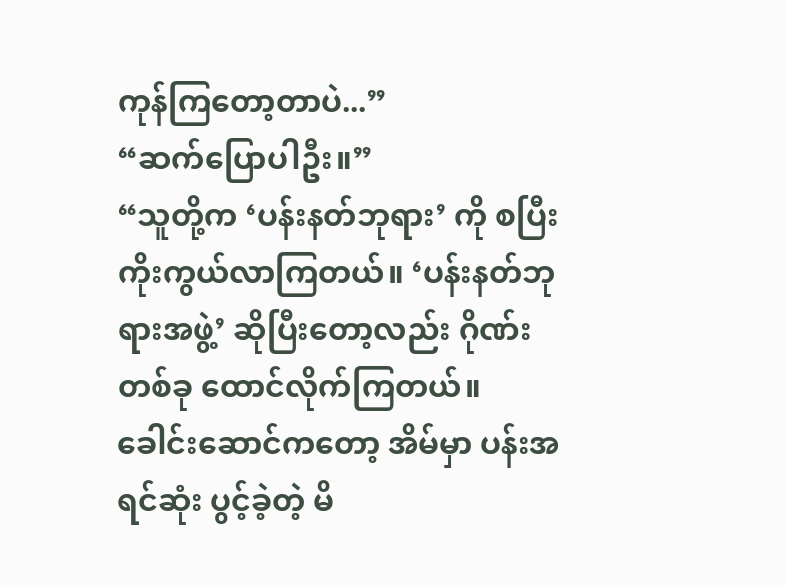ကုန်ကြတော့တာပဲ...”
“ဆက်ပြောပါဦး။”
“သူတို့က ‘ပန်းနတ်ဘုရား’ ကို စပြီး ကိုးကွယ်လာကြတယ်။ ‘ပန်းနတ်ဘုရားအဖွဲ့’ ဆိုပြီးတော့လည်း ဂိုဏ်းတစ်ခု ထောင်လိုက်ကြတယ်။ ခေါင်းဆောင်ကတော့ အိမ်မှာ ပန်းအရင်ဆုံး ပွင့်ခဲ့တဲ့ မိ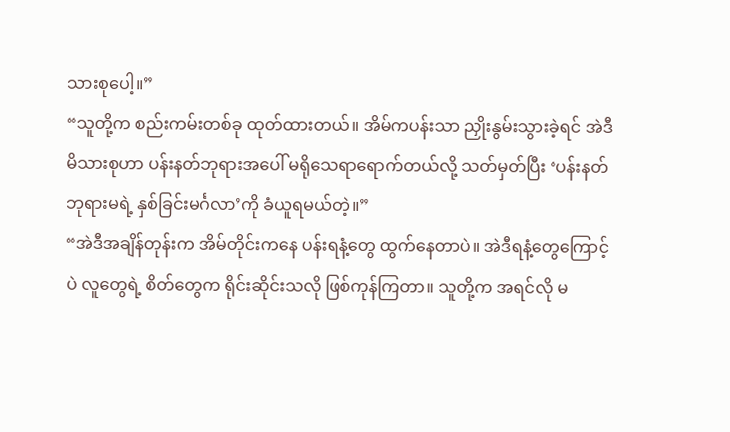သားစုပေါ့။”
“သူတို့က စည်းကမ်းတစ်ခု ထုတ်ထားတယ်။ အိမ်ကပန်းသာ ညှိုးနွမ်းသွားခဲ့ရင် အဲဒီမိသားစုဟာ ပန်းနတ်ဘုရားအပေါ် မရိုသေရာရောက်တယ်လို့ သတ်မှတ်ပြီး ‘ပန်းနတ်ဘုရားမရဲ့ နှစ်ခြင်းမင်္ဂလာ’ကို ခံယူရမယ်တဲ့။”
“အဲဒီအချိန်တုန်းက အိမ်တိုင်းကနေ ပန်းရနံ့တွေ ထွက်နေတာပဲ။ အဲဒီရနံ့တွေကြောင့်ပဲ လူတွေရဲ့ စိတ်တွေက ရိုင်းဆိုင်းသလို ဖြစ်ကုန်ကြတာ။ သူတို့က အရင်လို မ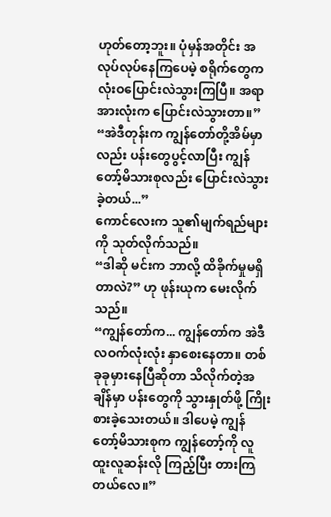ဟုတ်တော့ဘူး။ ပုံမှန်အတိုင်း အလုပ်လုပ်နေကြပေမဲ့ စရိုက်တွေက လုံးဝပြောင်းလဲသွားကြပြီ။ အရာအားလုံးက ပြောင်းလဲသွားတာ။”
“အဲဒီတုန်းက ကျွန်တော်တို့အိမ်မှာလည်း ပန်းတွေပွင့်လာပြီး ကျွန်တော့်မိသားစုလည်း ပြောင်းလဲသွားခဲ့တယ်...”
ကောင်လေးက သူ၏မျက်ရည်များကို သုတ်လိုက်သည်။
“ဒါဆို မင်းက ဘာလို့ ထိခိုက်မှုမရှိတာလဲ?” ဟု ဖုန်းယုက မေးလိုက်သည်။
“ကျွန်တော်က... ကျွန်တော်က အဲဒီလဝက်လုံးလုံး နှာစေးနေတာ။ တစ်ခုခုမှားနေပြီဆိုတာ သိလိုက်တဲ့အချိန်မှာ ပန်းတွေကို သွားနှုတ်ဖို့ ကြိုးစားခဲ့သေးတယ်။ ဒါပေမဲ့ ကျွန်တော့်မိသားစုက ကျွန်တော့်ကို လူထူးလူဆန်းလို ကြည့်ပြီး တားကြတယ်လေ။”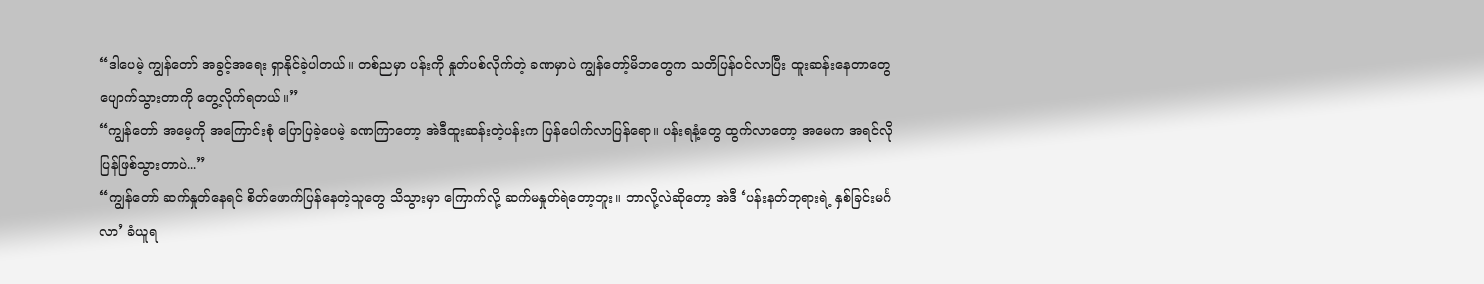“ဒါပေမဲ့ ကျွန်တော် အခွင့်အရေး ရှာနိုင်ခဲ့ပါတယ်။ တစ်ညမှာ ပန်းကို နှုတ်ပစ်လိုက်တဲ့ ခဏမှာပဲ ကျွန်တော့်မိဘတွေက သတိပြန်ဝင်လာပြီး ထူးဆန်းနေတာတွေ ပျောက်သွားတာကို တွေ့လိုက်ရတယ်။”
“ကျွန်တော် အမေ့ကို အကြောင်းစုံ ပြောပြခဲ့ပေမဲ့ ခဏကြာတော့ အဲဒီထူးဆန်းတဲ့ပန်းက ပြန်ပေါက်လာပြန်ရော။ ပန်းရနံ့တွေ ထွက်လာတော့ အမေက အရင်လို ပြန်ဖြစ်သွားတာပဲ...”
“ကျွန်တော် ဆက်နှုတ်နေရင် စိတ်ဖောက်ပြန်နေတဲ့သူတွေ သိသွားမှာ ကြောက်လို့ ဆက်မနှုတ်ရဲတော့ဘူး။ ဘာလို့လဲဆိုတော့ အဲဒီ ‘ပန်းနတ်ဘုရားရဲ့ နှစ်ခြင်းမင်္ဂလာ’ ခံယူရ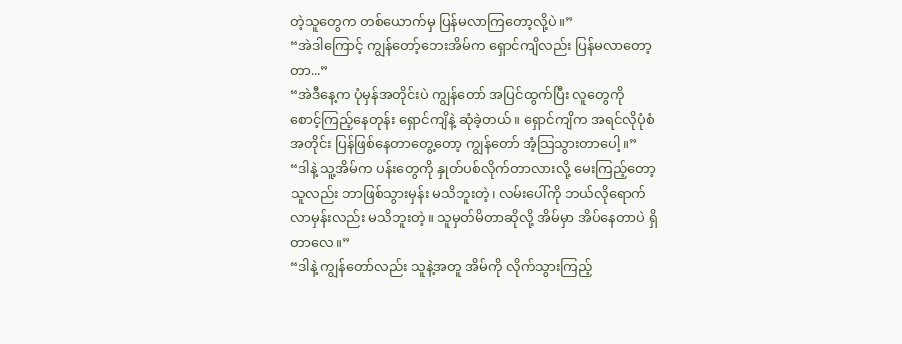တဲ့သူတွေက တစ်ယောက်မှ ပြန်မလာကြတော့လို့ပဲ။”
“အဲဒါကြောင့် ကျွန်တော့်ဘေးအိမ်က ရှောင်ကျိလည်း ပြန်မလာတော့တာ...”
“အဲဒီနေ့က ပုံမှန်အတိုင်းပဲ ကျွန်တော် အပြင်ထွက်ပြီး လူတွေကို စောင့်ကြည့်နေတုန်း ရှောင်ကျိနဲ့ ဆုံခဲ့တယ်။ ရှောင်ကျိက အရင်လိုပုံစံအတိုင်း ပြန်ဖြစ်နေတာတွေ့တော့ ကျွန်တော် အံ့သြသွားတာပေါ့။”
“ဒါနဲ့ သူ့အိမ်က ပန်းတွေကို နှုတ်ပစ်လိုက်တာလားလို့ မေးကြည့်တော့ သူလည်း ဘာဖြစ်သွားမှန်း မသိဘူးတဲ့၊ လမ်းပေါ်ကို ဘယ်လိုရောက်လာမှန်းလည်း မသိဘူးတဲ့။ သူမှတ်မိတာဆိုလို့ အိမ်မှာ အိပ်နေတာပဲ ရှိတာလေ။”
“ဒါနဲ့ ကျွန်တော်လည်း သူနဲ့အတူ အိမ်ကို လိုက်သွားကြည့်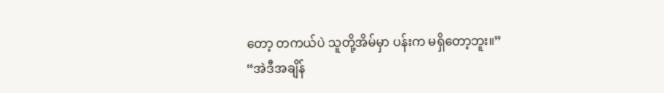တော့ တကယ်ပဲ သူတို့အိမ်မှာ ပန်းက မရှိတော့ဘူး။”
“အဲဒီအချိန်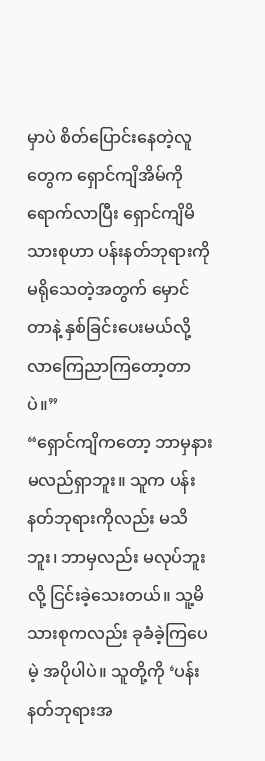မှာပဲ စိတ်ပြောင်းနေတဲ့လူတွေက ရှောင်ကျိအိမ်ကို ရောက်လာပြီး ရှောင်ကျိမိသားစုဟာ ပန်းနတ်ဘုရားကို မရိုသေတဲ့အတွက် မှောင်တာနဲ့ နှစ်ခြင်းပေးမယ်လို့ လာကြေညာကြတော့တာပဲ။”
“ရှောင်ကျိကတော့ ဘာမှနားမလည်ရှာဘူး။ သူက ပန်းနတ်ဘုရားကိုလည်း မသိဘူး၊ ဘာမှလည်း မလုပ်ဘူးလို့ ငြင်းခဲ့သေးတယ်။ သူ့မိသားစုကလည်း ခုခံခဲ့ကြပေမဲ့ အပိုပါပဲ။ သူတို့ကို ‘ပန်းနတ်ဘုရားအ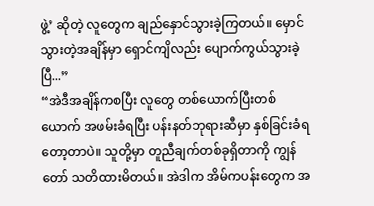ဖွဲ့’ ဆိုတဲ့ လူတွေက ချည်နှောင်သွားခဲ့ကြတယ်။ မှောင်သွားတဲ့အချိန်မှာ ရှောင်ကျိလည်း ပျောက်ကွယ်သွားခဲ့ပြီ...”
“အဲဒီအချိန်ကစပြီး လူတွေ တစ်ယောက်ပြီးတစ်ယောက် အဖမ်းခံရပြီး ပန်းနတ်ဘုရားဆီမှာ နှစ်ခြင်းခံရတော့တာပဲ။ သူတို့မှာ တူညီချက်တစ်ခုရှိတာကို ကျွန်တော် သတိထားမိတယ်။ အဲဒါက အိမ်ကပန်းတွေက အ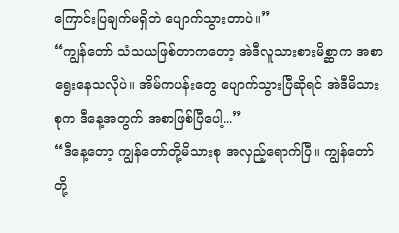ကြောင်းပြချက်မရှိဘဲ ပျောက်သွားတာပဲ။”
“ကျွန်တော် သံသယဖြစ်တာကတော့ အဲဒီလူသားစားမိစ္ဆာက အစာရွေးနေသလိုပဲ။ အိမ်ကပန်းတွေ ပျောက်သွားပြီဆိုရင် အဲဒီမိသားစုက ဒီနေ့အတွက် အစာဖြစ်ပြီပေါ့...”
“ဒီနေ့တော့ ကျွန်တော်တို့မိသားစု အလှည့်ရောက်ပြီ။ ကျွန်တော်တို့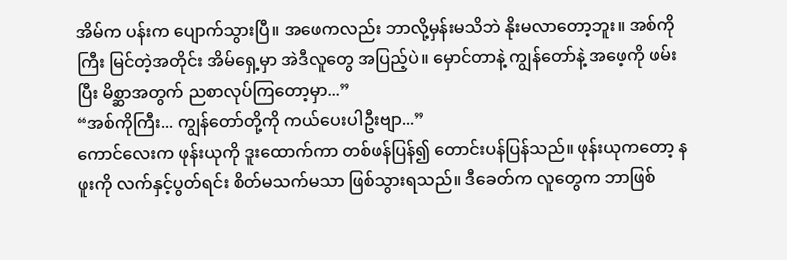အိမ်က ပန်းက ပျောက်သွားပြီ။ အဖေကလည်း ဘာလို့မှန်းမသိဘဲ နိုးမလာတော့ဘူး။ အစ်ကိုကြီး မြင်တဲ့အတိုင်း အိမ်ရှေ့မှာ အဲဒီလူတွေ အပြည့်ပဲ။ မှောင်တာနဲ့ ကျွန်တော်နဲ့ အဖေ့ကို ဖမ်းပြီး မိစ္ဆာအတွက် ညစာလုပ်ကြတော့မှာ...”
“အစ်ကိုကြီး... ကျွန်တော်တို့ကို ကယ်ပေးပါဦးဗျာ...”
ကောင်လေးက ဖုန်းယုကို ဒူးထောက်ကာ တစ်ဖန်ပြန်၍ တောင်းပန်ပြန်သည်။ ဖုန်းယုကတော့ နဖူးကို လက်နှင့်ပွတ်ရင်း စိတ်မသက်မသာ ဖြစ်သွားရသည်။ ဒီခေတ်က လူတွေက ဘာဖြစ်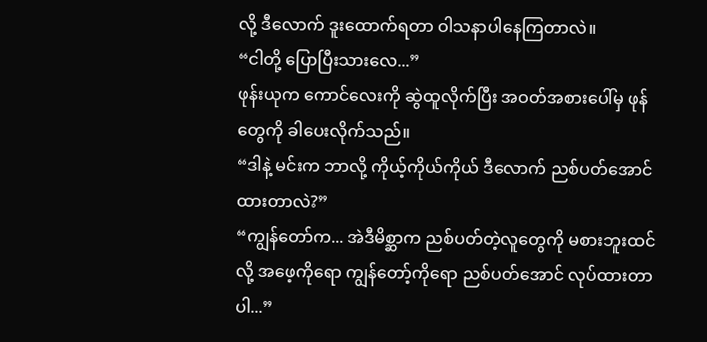လို့ ဒီလောက် ဒူးထောက်ရတာ ဝါသနာပါနေကြတာလဲ။
“ငါတို့ ပြောပြီးသားလေ...”
ဖုန်းယုက ကောင်လေးကို ဆွဲထူလိုက်ပြီး အဝတ်အစားပေါ်မှ ဖုန်တွေကို ခါပေးလိုက်သည်။
“ဒါနဲ့ မင်းက ဘာလို့ ကိုယ့်ကိုယ်ကိုယ် ဒီလောက် ညစ်ပတ်အောင် ထားတာလဲ?”
“ကျွန်တော်က... အဲဒီမိစ္ဆာက ညစ်ပတ်တဲ့လူတွေကို မစားဘူးထင်လို့ အဖေ့ကိုရော ကျွန်တော့်ကိုရော ညစ်ပတ်အောင် လုပ်ထားတာပါ...”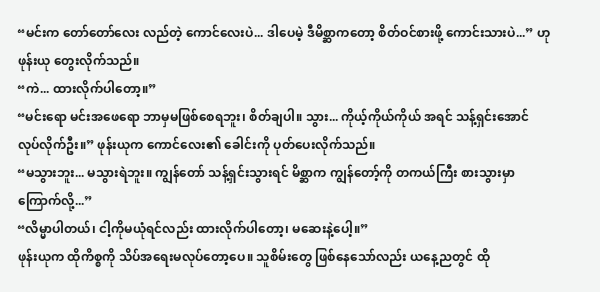“မင်းက တော်တော်လေး လည်တဲ့ ကောင်လေးပဲ... ဒါပေမဲ့ ဒီမိစ္ဆာကတော့ စိတ်ဝင်စားဖို့ ကောင်းသားပဲ...” ဟု ဖုန်းယု တွေးလိုက်သည်။
“ကဲ... ထားလိုက်ပါတော့။”
“မင်းရော မင်းအဖေရော ဘာမှမဖြစ်စေရဘူး၊ စိတ်ချပါ။ သွား... ကိုယ့်ကိုယ်ကိုယ် အရင် သန့်ရှင်းအောင် လုပ်လိုက်ဦး။” ဖုန်းယုက ကောင်လေး၏ ခေါင်းကို ပုတ်ပေးလိုက်သည်။
“မသွားဘူး... မသွားရဲဘူး။ ကျွန်တော် သန့်ရှင်းသွားရင် မိစ္ဆာက ကျွန်တော့်ကို တကယ်ကြီး စားသွားမှာ ကြောက်လို့...”
“လိမ္မာပါတယ်၊ ငါ့ကိုမယုံရင်လည်း ထားလိုက်ပါတော့၊ မဆေးနဲ့ပေါ့။”
ဖုန်းယုက ထိုကိစ္စကို သိပ်အရေးမလုပ်တော့ပေ။ သူစိမ်းတွေ ဖြစ်နေသော်လည်း ယနေ့ညတွင် ထို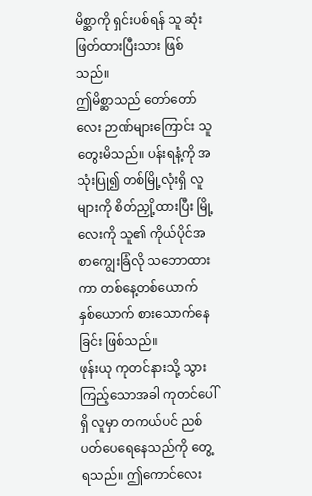မိစ္ဆာကို ရှင်းပစ်ရန် သူ ဆုံးဖြတ်ထားပြီးသား ဖြစ်သည်။
ဤမိစ္ဆာသည် တော်တော်လေး ဉာဏ်များကြောင်း သူ တွေးမိသည်။ ပန်းရနံ့ကို အသုံးပြု၍ တစ်မြို့လုံးရှိ လူများကို စိတ်ညှို့ထားပြီး မြို့လေးကို သူ၏ ကိုယ်ပိုင်အစာကျွေးခြံလို သဘောထားကာ တစ်နေ့တစ်ယောက် နှစ်ယောက် စားသောက်နေခြင်း ဖြစ်သည်။
ဖုန်းယု ကုတင်နားသို့ သွားကြည့်သောအခါ ကုတင်ပေါ်ရှိ လူမှာ တကယ်ပင် ညစ်ပတ်ပေရေနေသည်ကို တွေ့ရသည်။ ဤကောင်လေး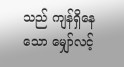သည် ကျန်ရှိနေသော မျှော်လင့်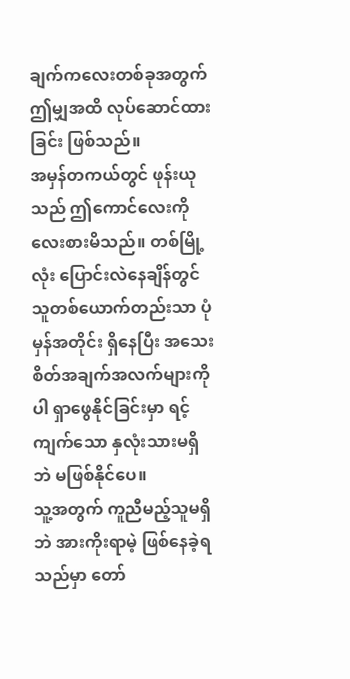ချက်ကလေးတစ်ခုအတွက် ဤမျှအထိ လုပ်ဆောင်ထားခြင်း ဖြစ်သည်။
အမှန်တကယ်တွင် ဖုန်းယုသည် ဤကောင်လေးကို လေးစားမိသည်။ တစ်မြို့လုံး ပြောင်းလဲနေချိန်တွင် သူတစ်ယောက်တည်းသာ ပုံမှန်အတိုင်း ရှိနေပြီး အသေးစိတ်အချက်အလက်များကိုပါ ရှာဖွေနိုင်ခြင်းမှာ ရင့်ကျက်သော နှလုံးသားမရှိဘဲ မဖြစ်နိုင်ပေ။
သူ့အတွက် ကူညီမည့်သူမရှိဘဲ အားကိုးရာမဲ့ ဖြစ်နေခဲ့ရသည်မှာ တော်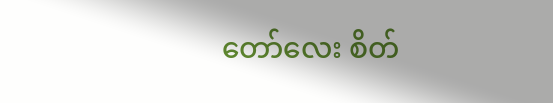တော်လေး စိတ်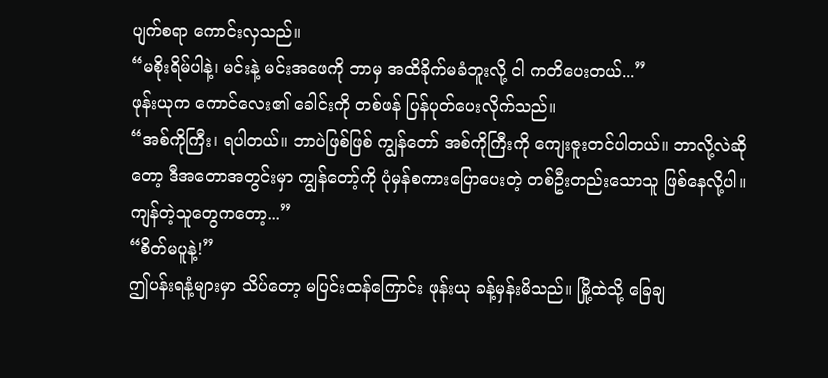ပျက်စရာ ကောင်းလှသည်။
“မစိုးရိမ်ပါနဲ့၊ မင်းနဲ့ မင်းအဖေကို ဘာမှ အထိခိုက်မခံဘူးလို့ ငါ ကတိပေးတယ်...”
ဖုန်းယုက ကောင်လေး၏ ခေါင်းကို တစ်ဖန် ပြန်ပုတ်ပေးလိုက်သည်။
“အစ်ကိုကြီး၊ ရပါတယ်။ ဘာပဲဖြစ်ဖြစ် ကျွန်တော် အစ်ကိုကြီးကို ကျေးဇူးတင်ပါတယ်။ ဘာလို့လဲဆိုတော့ ဒီအတောအတွင်းမှာ ကျွန်တော့်ကို ပုံမှန်စကားပြောပေးတဲ့ တစ်ဦးတည်းသောသူ ဖြစ်နေလို့ပါ။ ကျန်တဲ့သူတွေကတော့...”
“စိတ်မပူနဲ့!”
ဤပန်းရနံ့များမှာ သိပ်တော့ မပြင်းထန်ကြောင်း ဖုန်းယု ခန့်မှန်းမိသည်။ မြို့ထဲသို့ ခြေချ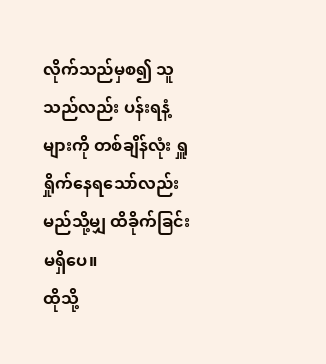လိုက်သည်မှစ၍ သူသည်လည်း ပန်းရနံ့များကို တစ်ချိန်လုံး ရှူရှိုက်နေရသော်လည်း မည်သို့မျှ ထိခိုက်ခြင်း မရှိပေ။
ထိုသို့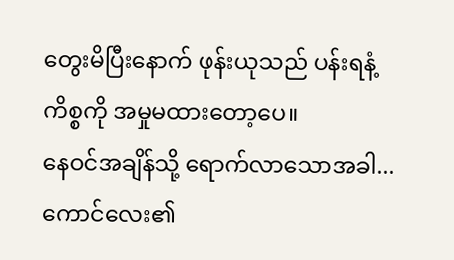တွေးမိပြီးနောက် ဖုန်းယုသည် ပန်းရနံ့ကိစ္စကို အမှုမထားတော့ပေ။
နေဝင်အချိန်သို့ ရောက်လာသောအခါ...
ကောင်လေး၏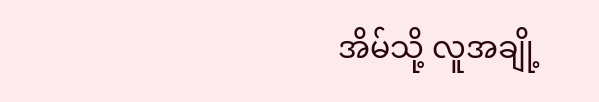အိမ်သို့ လူအချို့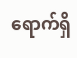ရောက်ရှိ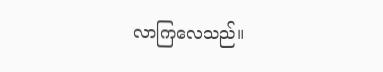လာကြလေသည်။